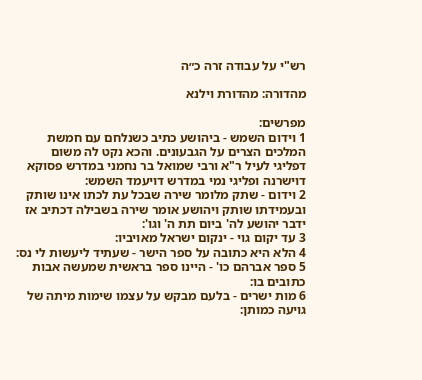רש"י על עבודה זרה כ״ה

מהדורה: מהדורת וילנא

מפרשים:
1 וידום השמש - ביהושע כתיב כשנלחם עם חמשת המלכים הצרים על הגבעונים. והכא נקט לה משום דפליגי לעיל ר"א ורבי שמואל בר נחמני במדרש פסוקא דוישרנה ופליגי נמי במדרש דויעמד השמש:
2 וידום - שתק מלומר שירה שבכל עת לכתו אינו שותק ובעמידתו שותק ויהושע אומר שירה בשבילה דכתיב אז ידבר יהושע לה' ביום תת ה' וגו':
3 עד יקום גוי - ינקום ישראל מאויביו:
4 הלא היא כתובה על ספר הישר - שעתיד ליעשות לי נס:
5 ספר אברהם כו' - היינו ספר בראשית שמעשה אבות כתובים בו:
6 מות ישרים - בלעם מבקש על עצמו שימות מיתה של גויעה כמותן: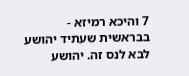7 והיכא רמיזא - בבראשית שעתיד יהושע לבא לנס זה. יהושע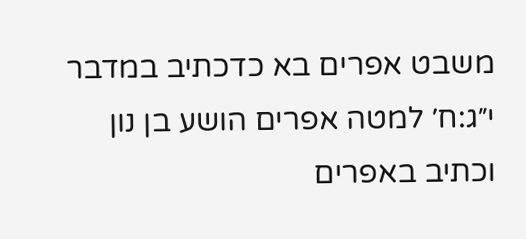משבט אפרים בא כדכתיב במדבר י״ג:ח׳ למטה אפרים הושע בן נון וכתיב באפרים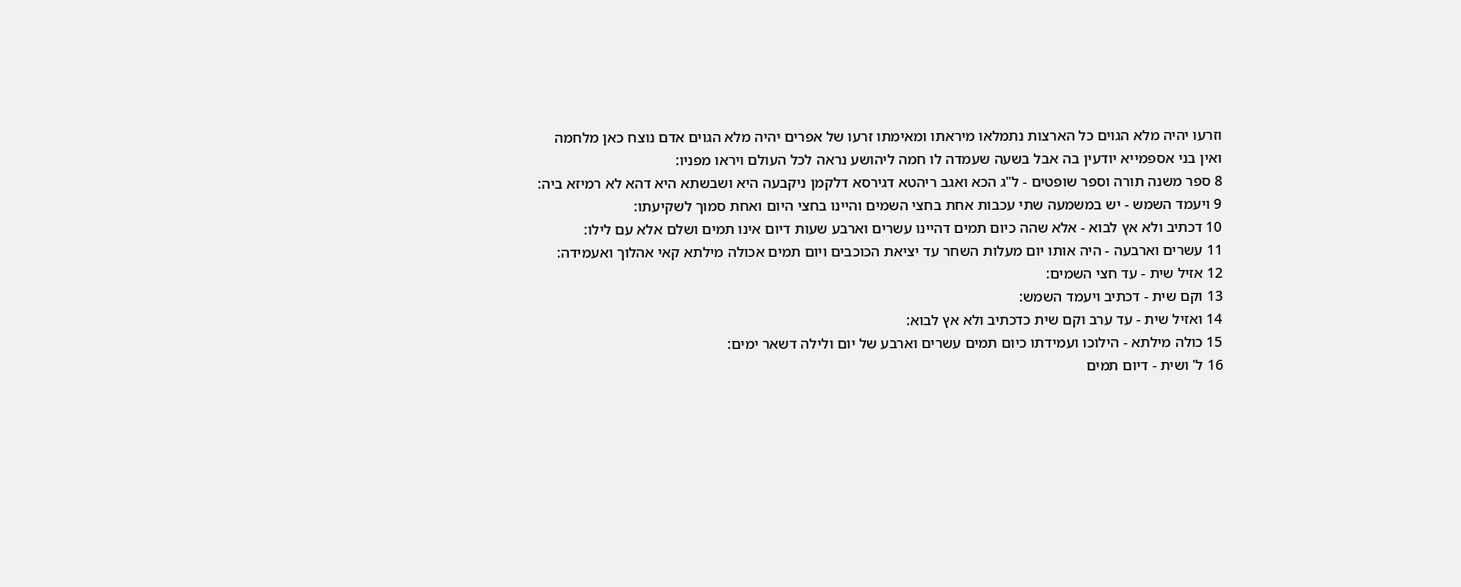וזרעו יהיה מלא הגוים כל הארצות נתמלאו מיראתו ומאימתו זרעו של אפרים יהיה מלא הגוים אדם נוצח כאן מלחמה ואין בני אספמייא יודעין בה אבל בשעה שעמדה לו חמה ליהושע נראה לכל העולם ויראו מפניו:
8 ספר משנה תורה וספר שופטים - ל"ג הכא ואגב ריהטא דגירסא דלקמן ניקבעה היא ושבשתא היא דהא לא רמיזא ביה:
9 ויעמד השמש - יש במשמעה שתי עכבות אחת בחצי השמים והיינו בחצי היום ואחת סמוך לשקיעתו:
10 דכתיב ולא אץ לבוא - אלא שהה כיום תמים דהיינו עשרים וארבע שעות דיום אינו תמים ושלם אלא עם לילו:
11 עשרים וארבעה - היה אותו יום מעלות השחר עד יציאת הכוכבים ויום תמים אכולה מילתא קאי אהלוך ואעמידה:
12 אזיל שית - עד חצי השמים:
13 וקם שית - דכתיב ויעמד השמש:
14 ואזיל שית - עד ערב וקם שית כדכתיב ולא אץ לבוא:
15 כולה מילתא - הילוכו ועמידתו כיום תמים עשרים וארבע של יום ולילה דשאר ימים:
16 ל' ושית - דיום תמים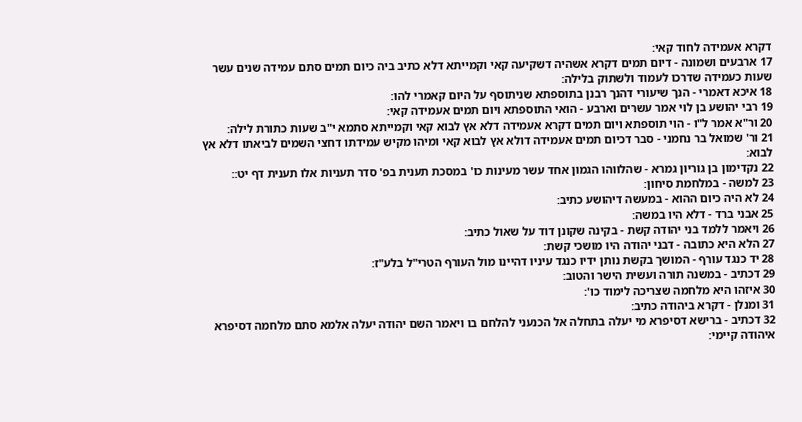דקרא אעמידה לחוד קאי:
17 ארבעים ושמונה - דיום תמים דקרא אשהיה דשקיעה קאי וקמייתא דלא כתיב ביה כיום תמים סתם עמידה שנים עשר שעות כעמידה שדרכו לעמוד ולשתוק בלילה:
18 איכא דאמרי - הנך שיעורי דהנך רבנן בתוספתא שניתוסף על היום קאמרי להו:
19 רבי יהושע בן לוי אמר עשרים וארבע - הואי התוספתא ויום תמים אעמידה קאי:
20 ור"א אמר ל"ו - הוי תוספתא ויום תמים דקרא אעמידה דלא אץ לבוא קאי וקמייתא סתמא י"ב שעות כתורת לילה:
21 ור' שמואל בר נחמני - סבר דכיום תמים אעמידה דולא אץ לבוא קאי ומיהו מקיש עמידתו דחצי השמים לביאתו דלא אץ לבוא:
22 נקדימון בן גוריון גמרא - שהלווהו הגמון אחד עשר מעינות כו' במסכת תענית בפ' סדר תעניות אלו תענית דף יט::
23 למשה - במלחמת סיחון:
24 לא היה כיום ההוא - במעשה דיהושע כתיב:
25 אבני ברד - דלא היו במשה:
26 ויאמר ללמד בני יהודה קשת - בקינה שקונן דוד על שאול כתיב:
27 הלא היא כתובה - דבני יהודה היו מושכי קשת:
28 יד כנגד עורף - המושך בקשת נותן ידיו כנגד עיניו דהיינו מול העורף הטרי"ל בלע"ז:
29 דכתיב - במשנה תורה ועשית הישר והטוב:
30 איזהו היא מלחמה שצריכה לימוד כו':
31 ומנלן - דקרא ביהודה כתיב:
32 דכתיב - ברישא דסיפרא מי יעלה בתחלה אל הכנעני להלחם בו ויאמר השם יהודה יעלה אלמא סתם מלחמה דסיפרא איהודה קיימי: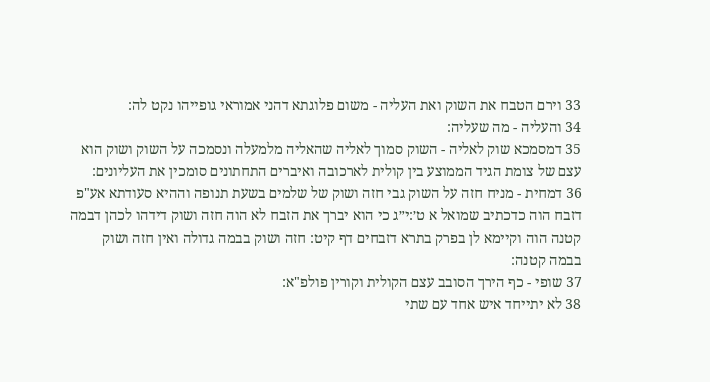33 וירם הטבח את השוק ואת העליה - משום פלוגתא דהני אמוראי גופייהו נקט לה:
34 והעליה - מה שעליה:
35 דמסמכא שוק לאליה - השוק סמוך לאליה שהאליה מלמעלה ונסמכה על השוק ושוק הוא עצם של צומת הגיד הממוצע בין קולית לארכובה ואיברים התחתונים סומכין את העליונים:
36 דמחית - מניח חזה על השוק גבי חזה ושוק של שלמים בשעת תנופה וההיא סעודתא אע"פ דזבח הוה כדכתיב שמואל א ט׳:י״ג כי הוא יברך את הזבח לא הוה חזה ושוק דידהו לכהן דבמה קטנה הוה וקיימא לן בפרק בתרא דזבחים דף קיט: חזה ושוק בבמה גדולה ואין חזה ושוק בבמה קטנה:
37 שופי - כף הירך הסובב עצם הקולית וקורין פולפ"א:
38 לא יתייחד איש אחד עם שתי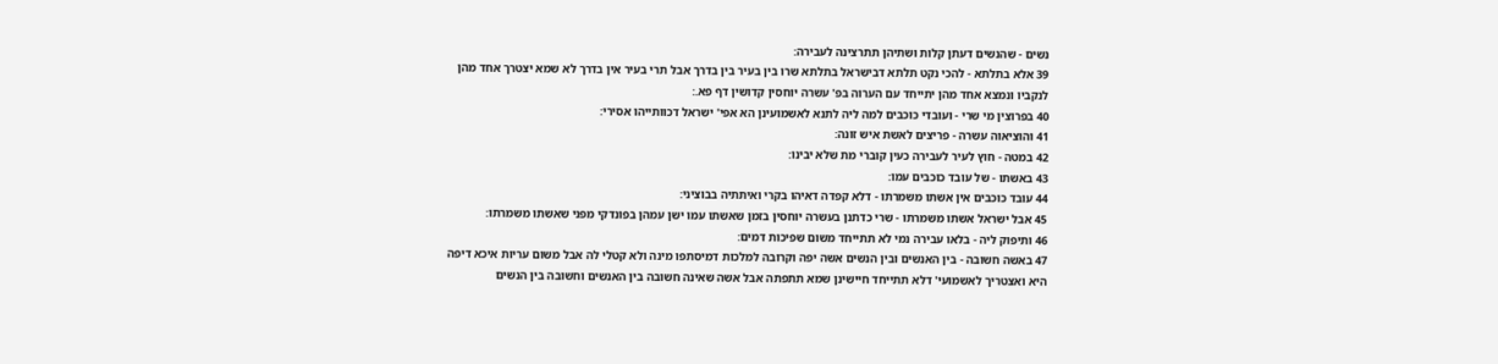נשים - שהנשים דעתן קלות ושתיהן תתרצינה לעבירה:
39 אלא בתלתא - להכי נקט תלתא דבישראל בתלתא שרו בין בעיר בין בדרך אבל תרי בעיר אין בדרך לא שמא יצטרך אחד מהן לנקביו ונמצא אחד מהן יתייחד עם הערוה בפ' עשרה יוחסין קדושין דף פא.:
40 בפרוצין מי שרי - ועובדי כוכבים למה ליה לתנא לאשמועינן הא אפי' ישראל דכוותייהו אסירי:
41 והוציאוה עשרה - פריצים לאשת איש זונה:
42 במטה - חוץ לעיר לעבירה כעין קוברי מת שלא יבינו:
43 באשתו - של עובד כוכבים עמו:
44 עובד כוכבים אין אשתו משמרתו - דלא קפדה דאיהו בקרי ואיתתיה בבוציני:
45 אבל ישראל אשתו משמרתו - שרי כדתנן בעשרה יוחסין בזמן שאשתו עמו ישן עמהן בפונדקי מפני שאשתו משמרתו:
46 ותיפוק ליה - בלאו עבירה נמי לא תתייחד משום שפיכות דמים:
47 באשה חשובה - בין האנשים ובין הנשים אשה יפה וקרובה למלכות דמיסתפו מינה ולא קטלי לה אבל משום עריות איכא דיפה היא ואצטריך לאשמועי' דלא תתייחד חיישינן שמא תתפתה אבל אשה שאינה חשובה בין האנשים וחשובה בין הנשים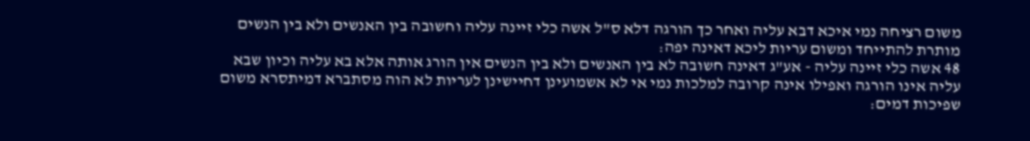משום רציחה נמי איכא דבא עליה ואחר כך הורגה דלא ס"ל אשה כלי זיינה עליה וחשובה בין האנשים ולא בין הנשים מותרת להתייחד ומשום עריות ליכא דאינה יפה:
48 אשה כלי זיינה עליה - אע"ג דאינה חשובה לא בין האנשים ולא בין הנשים אין הורג אותה אלא בא עליה וכיון שבא עליה אינו הורגה ואפילו אינה קרובה למלכות נמי אי לא אשמועינן דחיישינן לעריות לא הוה מסתברא דמיתסרא משום שפיכות דמים: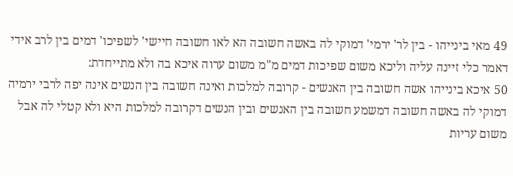49 מאי בינייהו - בין לר' ירמי' דמוקי לה באשה חשובה הא לאו חשובה חיישי' לשפיכו' דמים בין לרב אידי דאמר כלי זיינה עליה וליכא משום שפיכות דמים מ"מ משום ערוה איכא בה ולא מתייחדת:
50 איכא בינייהו אשה חשובה בין האנשים - קרובה למלכות ואינה חשובה בין הנשים אינה יפה לרבי ירמיה דמוקי לה באשה חשובה דמשמע חשובה בין האנשים ובין הנשים דקרובה למלכות היא ולא קטלי לה אבל משום עריות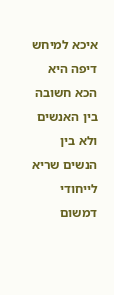איכא למיחש דיפה היא הכא חשובה בין האנשים ולא בין הנשים שריא לייחודי דמשום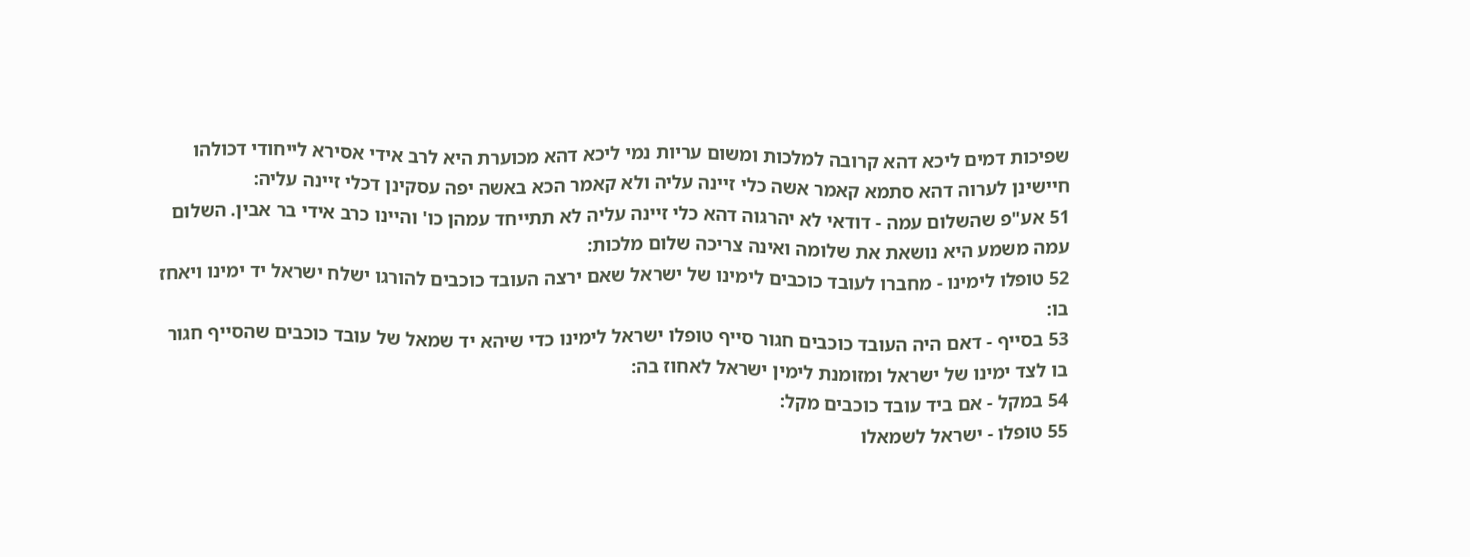שפיכות דמים ליכא דהא קרובה למלכות ומשום עריות נמי ליכא דהא מכוערת היא לרב אידי אסירא לייחודי דכולהו חיישינן לערוה דהא סתמא קאמר אשה כלי זיינה עליה ולא קאמר הכא באשה יפה עסקינן דכלי זיינה עליה:
51 אע"פ שהשלום עמה - דודאי לא יהרגוה דהא כלי זיינה עליה לא תתייחד עמהן כו' והיינו כרב אידי בר אבין. השלום עמה משמע היא נושאת את שלומה ואינה צריכה שלום מלכות:
52 טופלו לימינו - מחברו לעובד כוכבים לימינו של ישראל שאם ירצה העובד כוכבים להורגו ישלח ישראל יד ימינו ויאחז בו:
53 בסייף - דאם היה העובד כוכבים חגור סייף טופלו ישראל לימינו כדי שיהא יד שמאל של עובד כוכבים שהסייף חגור בו לצד ימינו של ישראל ומזומנת לימין ישראל לאחוז בה:
54 במקל - אם ביד עובד כוכבים מקל:
55 טופלו - ישראל לשמאלו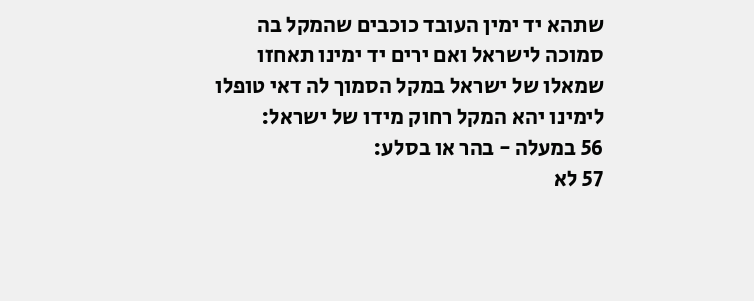שתהא יד ימין העובד כוכבים שהמקל בה סמוכה לישראל ואם ירים יד ימינו תאחזו שמאלו של ישראל במקל הסמוך לה דאי טופלו לימינו יהא המקל רחוק מידו של ישראל:
56 במעלה - בהר או בסלע:
57 לא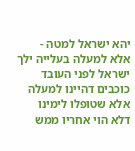יהא ישראל למטה - אלא למעלה בעלייה ילך ישראל לפני העובד כוכבים דהיינו למעלה אלא שטופלו לימינו דלא הוי אחריו ממש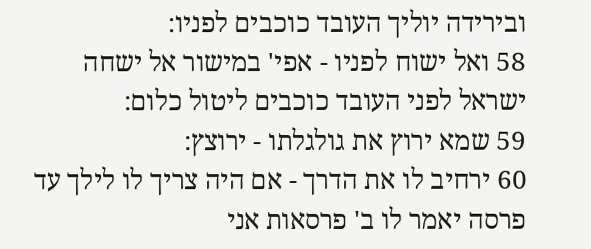ובירידה יוליך העובד כוכבים לפניו:
58 ואל ישוח לפניו - אפי' במישור אל ישחה ישראל לפני העובד כוכבים ליטול כלום:
59 שמא ירוץ את גולגלתו - ירוצץ:
60 ירחיב לו את הדרך - אם היה צריך לו לילך עד פרסה יאמר לו ב' פרסאות אני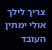צריך לילך אולי ימתין העובד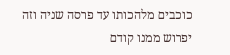כוכבים מלהכותו עד פרסה שניה וזה יפרוש ממנו קודם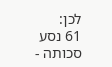לכן:
61 נסע סכותה -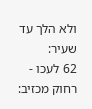ולא הלך עד שעיר:
62 לעכו - רחוק מכזיב: